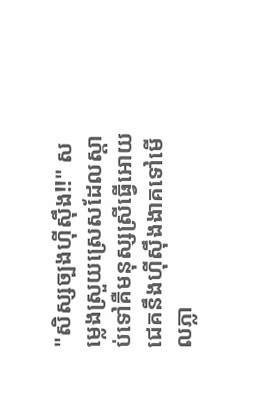"សិស្សច្បងហុីសុឹង!!" សម្លេងស្រួយស្រេសដែលស្តាប់ទៅគឺមនុស្សស្រីធ្វើអោយជេគនឹងហុីសុឹងងាគទៅមើលភ្លា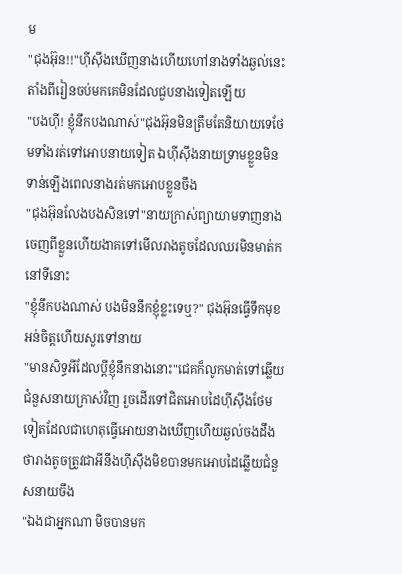ម
"ជុងអ៊ុន!!"ហុីសុឹងឃើញនាងហើយហៅនាងទាំងឆ្ងល់នេះតាំងពីរៀនចប់មកគេមិនដែលជួបនាងទៀតឡើយ
"បងហុី! ខ្ញុំនឹកបងណាស់"ជុងអ៊ុនមិនត្រឹមតែនិយាយទេថែមទាំងរត់ទៅអោបនាយទៀត ឯហុីសុឹងនាយទ្រាមខ្លួនមិនទាន់ឡើងពេលនាងរត់មកអោបខ្លួនចឹង
"ជុងអ៊ុនលែងបងសិនទៅ"នាយក្រាស់ព្យាយាមទាញនាងចេញពីខ្លួនហើយងាគទៅមើលរាងតូចដែលឈរមិនមាត់កនៅទីនោះ
"ខ្ញុំនឹកបងណាស់ បងមិននឹកខ្ញុំខ្លះទេឬ?" ជុងអ៊ុនធ្វើទឹកមុខអន់ចិត្តហើយសួរទៅនាយ
"មានសិទ្ធអីដែលប្តីខ្ញុំនឹកនាងនោះ"ជេគក៏លូកមាត់ទៅឆ្លើយជំនួសនាយក្រាស់វិញ រួចដើរទៅជិតអោបដៃហុីសុឹងថែមទៀតដែលជាហេតុធ្វើអោយនាងឃើញហើយឆ្ងល់ចងដឹងថារាងតូចត្រូវជាអីនឹងហុីសុឹងមិខបានមកអោបដៃឆ្លើយជំនួសនាយចឹង
"ឯងជាអ្នកណា មិចបានមក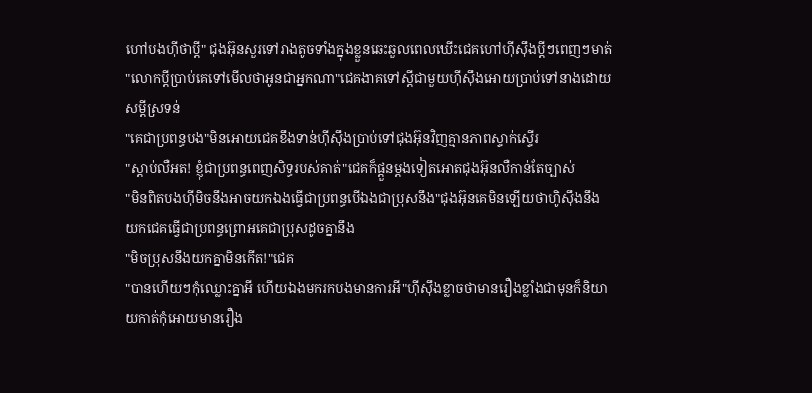ហៅបងហុីថាប្តី" ជុងអ៊ុនសួរទៅរាងតូចទាំងក្នុងខ្លួនឆេះឆួលពេលឃើះជេគហៅហុីសុឹងប្តីៗពេញៗមាត់
"លោកប្តីប្រាប់គេទៅមើលថាអូនជាអ្នកណា"ជេគងាគទៅស្តីជាមួយហុីសុឹងអោយប្រាប់ទៅនាងដោយសម្តីស្រទន់
"គេជាប្រពន្ធបង"មិនអោយជេគខឹងទាន់ហុីសុឹងប្រាប់ទៅជុងអ៊ុនវិញគ្មានភាពស្ទាក់ស្ទើរ
"ស្តាប់លឺអត! ខ្ញុំជាប្រពន្ធពេញសិទ្ធរបស់គាត់"ជេគក៏ផ្តួនម្តងទៀតអោតជុងអ៊ុនលឺកាន់តែច្បាស់
"មិនពិតបងហុីមិចនឹងអាចយកឯងធ្វើជាប្រពន្ធបើឯងជាប្រុសនឹង"ជុងអ៊ុនគេមិនឡើយថាហូិសុឹងនឹងយកជេគធ្វើជាប្រពន្ធព្រោអគេជាប្រុសដូចគ្នានឹង
"មិចប្រុសនឹងយកគ្នាមិនកើត!"ជេគ
"បានហើយៗកុំឈ្លោះគ្នាអី ហើយឯងមករកបងមានការអី"ហុីសុឹងខ្លាចថាមានរឿងខ្លាំងជាមុនក៏និយាយកាត់កុំអោយមានរឿង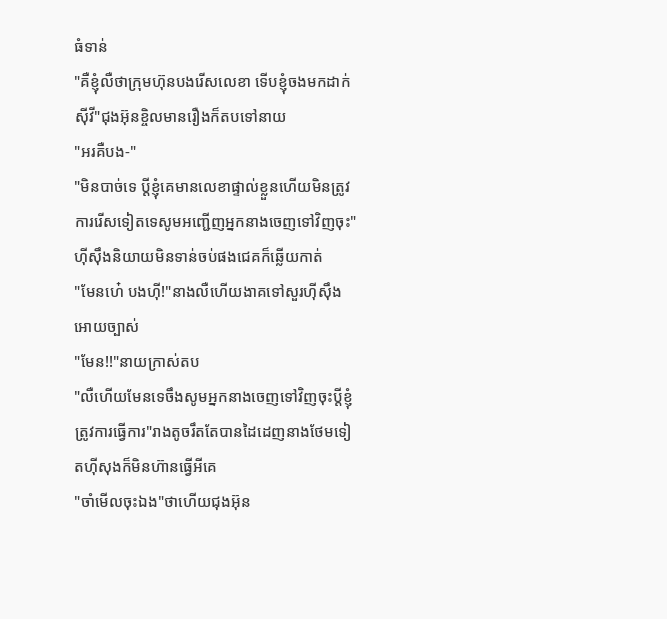ធំទាន់
"គឺខ្ញុំលឺថាក្រុមហ៊ុនបងរើសលេខា ទើបខ្ញុំចងមកដាក់សុីវី"ជុងអ៊ុនខ្ចិលមានរឿងក៏តបទៅនាយ
"អរគឺបង-"
"មិនបាច់ទេ ប្តីខ្ញុំគេមានលេខាផ្ទាល់ខ្លួនហើយមិនត្រូវការរើសទៀតទេសូមអញ្ជើញអ្នកនាងចេញទៅវិញចុះ"ហុីសុឹងនិយាយមិនទាន់ចប់ផងជេគក៏ឆ្លើយកាត់
"មែនហេ៎ បងហុី!"នាងលឺហើយងាគទៅសួរហុីសុឹងអោយច្បាស់
"មែន!!"នាយក្រាស់តប
"លឺហើយមែនទេចឹងសូមអ្នកនាងចេញទៅវិញចុះប្តីខ្ញុំត្រូវការធ្វើការ"រាងតូចរឹតតែបានដៃដេញនាងថែមទៀតហុីសុងក៏មិនហ៊ានធ្វើអីគេ
"ចាំមើលចុះឯង"ថាហើយជុងអ៊ុន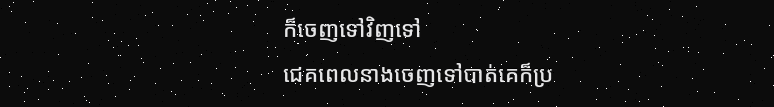ក៏ចេញទៅវិញទៅ
ជេគពេលនាងចេញទៅបាត់គេក៏ប្រ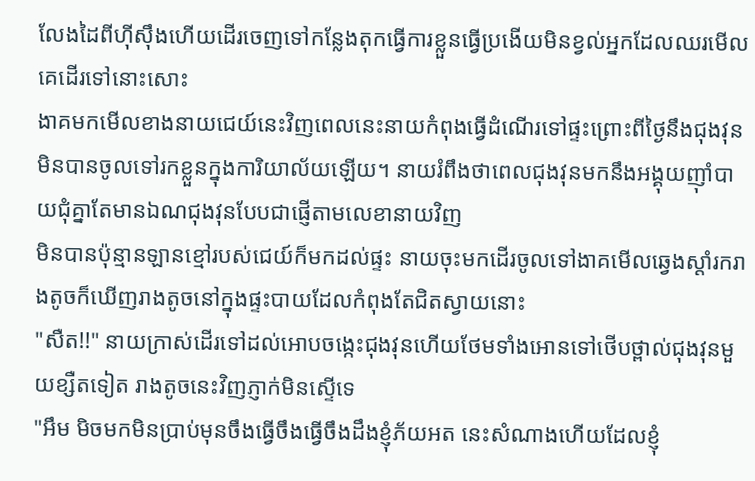លែងដៃពីហុីសុឹងហើយដើរចេញទៅកន្លែងតុកធ្វើការខ្លួនធ្វើប្រងើយមិនខ្វល់អ្នកដែលឈរមើលគេដើរទៅនោះសោះ
ងាគមកមើលខាងនាយជេយ៍នេះវិញពេលនេះនាយកំពុងធ្វើដំណើរទៅផ្ទះព្រោះពីថ្ងៃនឹងជុងវុនមិនបានចូលទៅរកខ្លួនក្នុងការិយាល័យឡើយ។ នាយរំពឹងថាពេលជុងវុនមកនឹងអង្គុយញ៉ាំបាយជំុគ្នាតែមានឯណជុងវុនបែបជាផ្ញើតាមលេខានាយវិញ
មិនបានប៉ុន្មានឡានខ្មៅរបស់ជេយ៍ក៏មកដល់ផ្ទះ នាយចុះមកដើរចូលទៅងាគមើលឆ្វេងស្តាំរករាងតូចក៏ឃើញរាងតូចនៅក្នុងផ្ទះបាយដែលកំពុងតែជិតស្វាយនោះ
"សឺត!!" នាយក្រាស់ដើរទៅដល់អោបចង្កេះជុងវុនហើយថែមទាំងអោនទៅថើបថ្ពាល់ជុងវុនមួយខ្សឺតទៀត រាងតូចនេះវិញភ្ញាក់មិនស្ទើទេ
"អឹម មិចមកមិនប្រាប់មុនចឹងធ្វើចឹងធ្វើចឹងដឹងខ្ញុំភ័យអត នេះសំណាងហើយដែលខ្ញុំ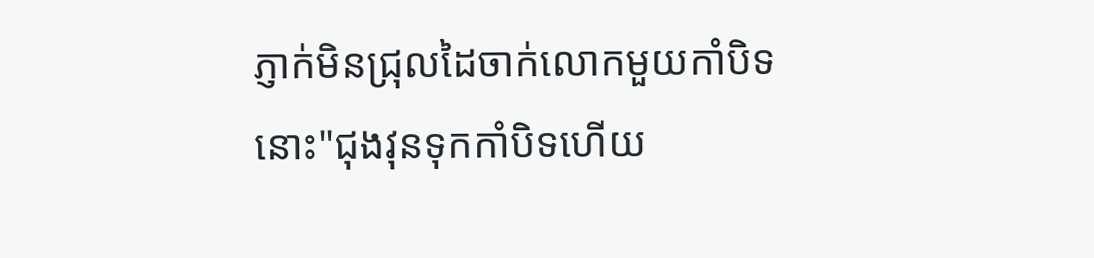ភ្ញាក់មិនជ្រុលដៃចាក់លោកមួយកាំបិទនោះ"ជុងវុនទុកកាំបិទហើយ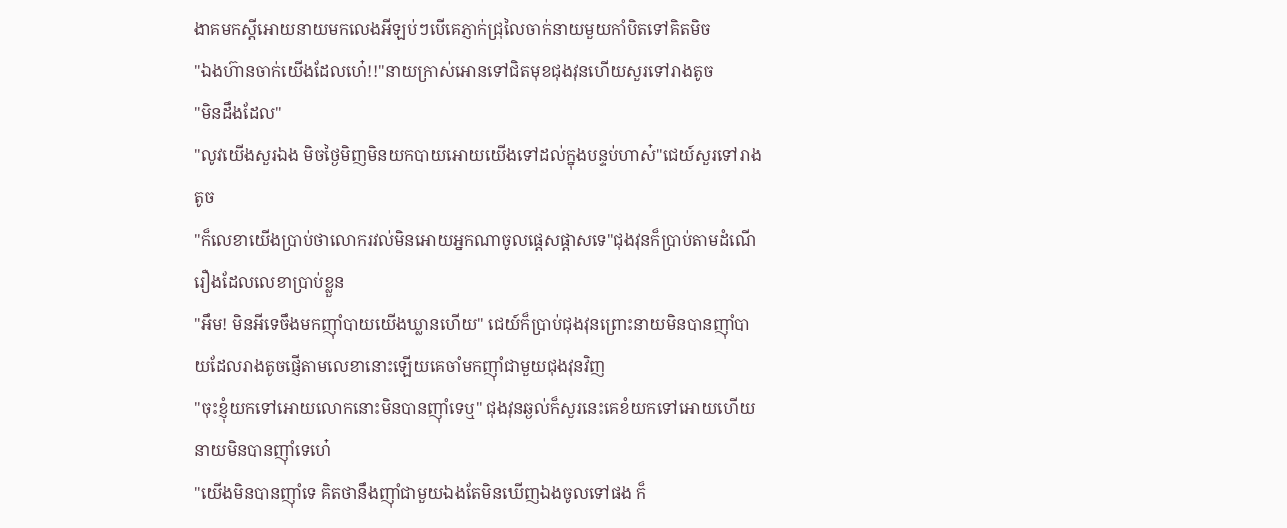ងាគមកស្តីអោយនាយមកលេងអីឡប់ៗបើគេភ្ញាក់ជ្រុលៃចាក់នាយមួយកាំបិតទៅគិតមិច
"ឯងហ៊ានចាក់យើងដែលហេ៎!!"នាយក្រាស់អោនទៅជិតមុខជុងវុនហើយសួរទៅរាងតូច
"មិនដឹងដែល"
"លូវយើងសួរឯង មិចថ្ងៃមិញមិនយកបាយអោយយើងទៅដល់ក្នុងបន្ទប់ហាស៎"ជេយ៍សួរទៅរាងតូច
"ក៏លេខាយើងប្រាប់ថាលោករវល់មិនអោយអ្នកណាចូលផ្តេសផ្តាសទេ"ជុងវុនក៏ប្រាប់តាមដំណើរឿងដែលលេខាប្រាប់ខ្លួន
"អឹម! មិនអីទេចឹងមកញ៉ាំបាយយើងឃ្លានហើយ" ជេយ៍ក៏ប្រាប់ជុងវុនព្រោះនាយមិនបានញ៉ាំបាយដែលរាងតូចផ្ញើតាមលេខានោះឡើយគេចាំមកញ៉ាំជាមួយជុងវុនវិញ
"ចុះខ្ញុំយកទៅអោយលោកនោះមិនបានញ៉ាំទេឬ" ជុងវុនឆ្ងល់ក៏សួរនេះគេខំយកទៅអោយហើយនាយមិនបានញ៉ាំទេហេ៎
"យើងមិនបានញ៉ាំទេ គិតថានឹងញ៉ាំជាមួយឯងតែមិនឃើញឯងចូលទៅផង ក៏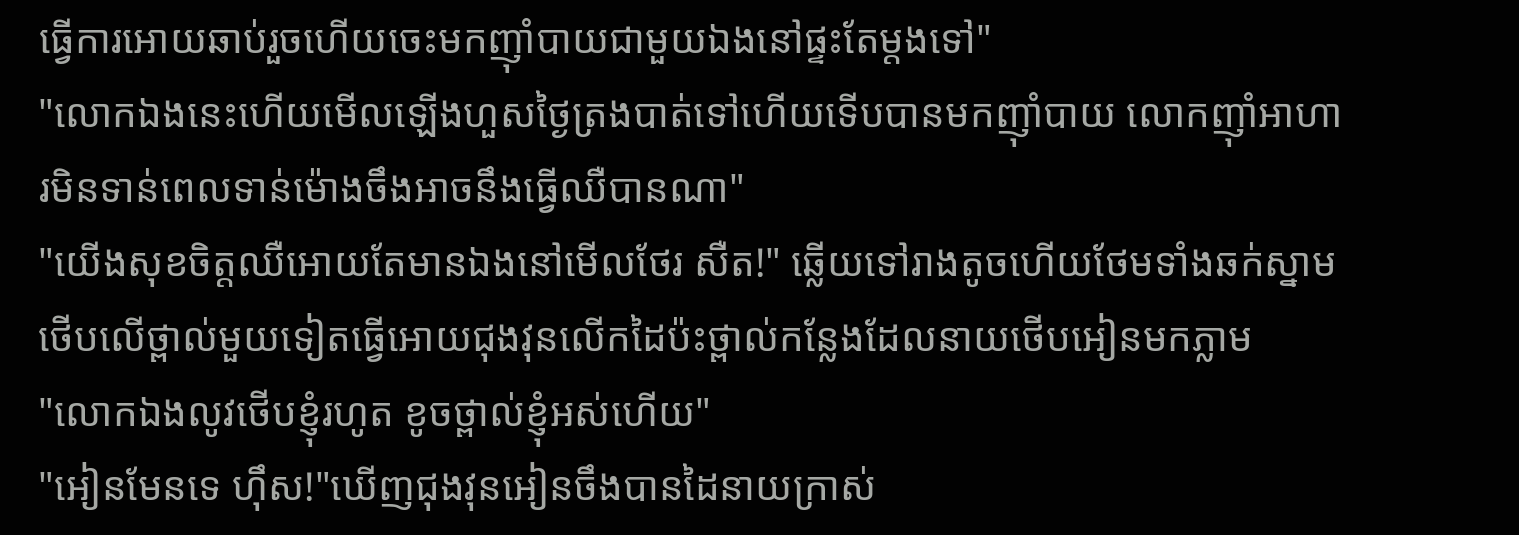ធ្វើការអោយឆាប់រួចហើយចេះមកញ៉ាំបាយជាមួយឯងនៅផ្ទះតែម្តងទៅ"
"លោកឯងនេះហើយមើលឡើងហួសថ្ងៃត្រងបាត់ទៅហើយទើបបានមកញ៉ាំបាយ លោកញ៉ាំអាហារមិនទាន់ពេលទាន់ម៉ោងចឹងអាចនឹងធ្វើឈឺបានណា"
"យើងសុខចិត្តឈឺអោយតែមានឯងនៅមើលថែរ សឺត!" ឆ្លើយទៅរាងតូចហើយថែមទាំងឆក់ស្នាមថើបលើថ្ពាល់មួយទៀតធ្វើអោយជុងវុនលើកដៃប៉ះថ្ពាល់កន្លែងដែលនាយថើបអៀនមកភ្លាម
"លោកឯងលូវថើបខ្ញុំរហូត ខូចថ្ពាល់ខ្ញុំអស់ហើយ"
"អៀនមែនទេ ហ៊ឹស!"ឃើញជុងវុនអៀនចឹងបានដៃនាយក្រាស់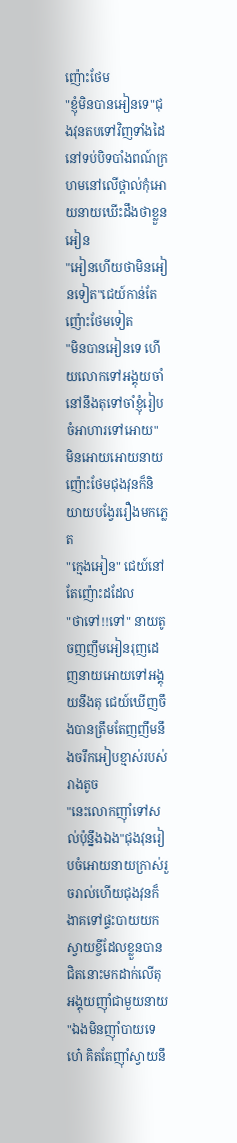ញ៉ោះថែម
"ខ្ញុំមិនបានអៀនទេ"ជុងវុនតបទៅវិញទាំងដៃនៅទប់បិទបាំងពណ៍ក្រហមនៅលើថ្ពាល់កុំអោយនាយឃើះដឹងថាខ្លួនអៀន
"អៀនហើយថាមិនអៀនទៀត"ជេយ៍កាន់តែញ៉ោះថែមទៀត
"មិនបានអៀនទេ ហើយលោកទៅអង្គុយចាំនៅនឹងតុទៅចាំខ្ញុំរៀបចំអាហារទៅអោយ" មិនអោយអោយនាយញ៉ោះថែមជុងវុនក៏និយាយបង្វែររឿងមកភ្លេត
"ក្មេងអៀន" ជេយ៍នៅតែញ៉ោះដដែល
"ថាទៅ!!ទៅ" នាយតូចញញឹមអៀនរុញដេញនាយអោយទៅអង្គុយនឹងតុ ជេយ៍ឃើញចឹងបានត្រឹមតែញញឹមនឹងចរឹកអៀបខ្មាស់របស់រាងតូច
"នេះលោកញ៉ាំទៅសល់ប៉ុន្នឹងឯង"ជុងវុនរៀបចំអោយនាយក្រាស់រួចរាល់ហើយជុងវុនក៏ងាគទៅផ្ទះបាយយកស្វាយខ្ចីដែលខ្លួនបានជិតនោះមកដាក់លើតុអង្គុយញ៉ាំជាមួយនាយ
"ឯងមិនញ៉ាំបាយទេហេ៎ គិតតែញ៉ាំស្វាយនឹ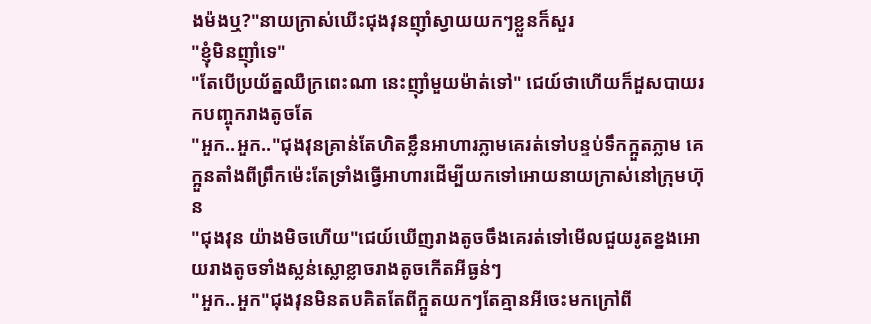ងម៉ងឬ?"នាយក្រាស់ឃើះជុងវុនញ៉ាំស្វាយយកៗខ្លួនក៏សួរ
"ខ្ញុំមិនញ៉ាំទេ"
"តែបើប្រយ័ត្នឈឺក្រពេះណា នេះញ៉ាំមួយម៉ាត់ទៅ" ជេយ៍ថាហើយក៏ដួសបាយរកបញ្ចុករាងតូចតែ
"អួក..អួក.."ជុងវុនគ្រាន់តែហិតខ្លឹនអាហារភ្លាមគេរត់ទៅបន្ទប់ទឹកក្អួតភ្លាម គេក្អួនតាំងពីព្រឹកម៉េះតែទ្រាំងធ្វើអាហារដើម្បីយកទៅអោយនាយក្រាស់នៅក្រុមហ៊ុន
"ជុងវុន យ៉ាងមិចហើយ"ជេយ៍ឃើញរាងតូចចឹងគេរត់ទៅមើលជួយរូតខ្នងអោយរាងតូចទាំងស្លន់ស្លោខ្លាចរាងតូចកើតអីធ្ងន់ៗ
"អួក..អួក"ជុងវុនមិនតបគិតតែពីក្អួតយកៗតែគ្មានអីចេះមកក្រៅពី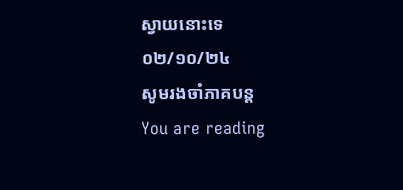ស្វាយនោះទេ
០២/១០/២៤
សូមរងចាំភាគបន្ត
You are reading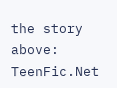the story above: TeenFic.Net